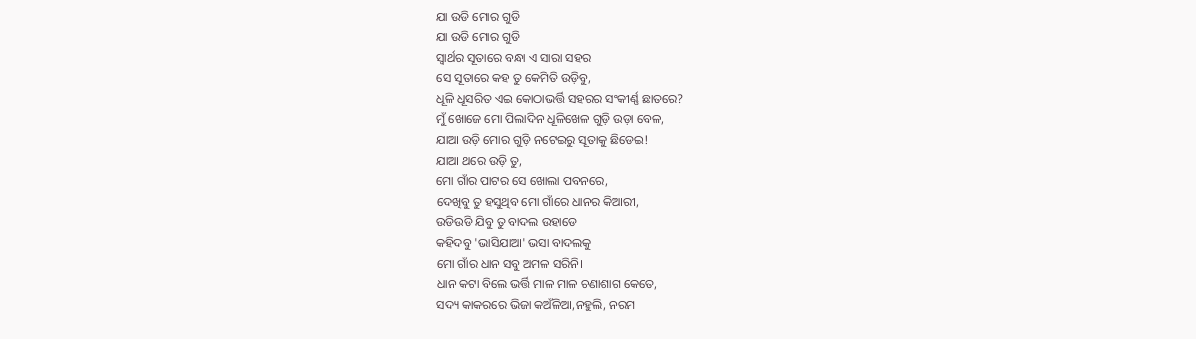ଯା ଉଡି ମୋର ଗୁଡି
ଯା ଉଡି ମୋର ଗୁଡି
ସ୍ଵାର୍ଥର ସୂତାରେ ବନ୍ଧା ଏ ସାରା ସହର
ସେ ସୂତାରେ କହ ତୁ କେମିତି ଉଡ଼ିବୁ,
ଧୂଳି ଧୂସରିତ ଏଇ କୋଠାଭର୍ତ୍ତି ସହରର ସଂକୀର୍ଣ୍ଣ ଛାତରେ?
ମୁଁ ଖୋଜେ ମୋ ପିଲାଦିନ ଧୂଳିଖେଳ ଗୁଡ଼ି ଉଡ଼ା ବେଳ,
ଯାଆ ଉଡ଼ି ମୋର ଗୁଡ଼ି ନଟେଇରୁ ସୂତାକୁ ଛିଡେଇ!
ଯାଆ ଥରେ ଉଡ଼ି ତୁ,
ମୋ ଗାଁର ପାଟର ସେ ଖୋଲା ପବନରେ,
ଦେଖିବୁ ତୁ ହସୁଥିବ ମୋ ଗାଁରେ ଧାନର କିଆରୀ,
ଉଡିଉଡି ଯିବୁ ତୁ ବାଦଲ ଉହାଡେ
କହିଦବୁ 'ଭାସିଯାଆ' ଭସା ବାଦଲକୁ
ମୋ ଗାଁର ଧାନ ସବୁ ଅମଳ ସରିନି।
ଧାନ କଟା ବିଲେ ଭର୍ତ୍ତି ମାଳ ମାଳ ଚଣାଶାଗ କେତେ,
ସଦ୍ୟ କାକରରେ ଭିଜା କଅଁଳିଆ,ନହୁଲି, ନରମ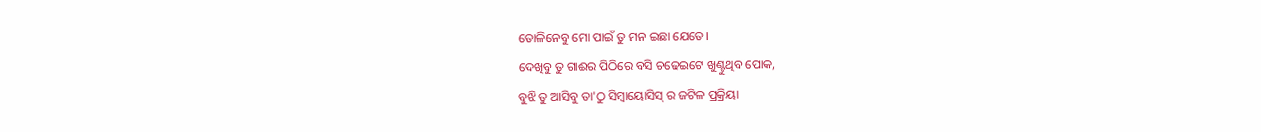ତୋଳିନେବୁ ମୋ ପାଇଁ ତୁ ମନ ଇଛା ଯେତେ।
ଦେଖିବୁ ତୁ ଗାଈର ପିଠିରେ ବସି ଚଢେଇଟେ ଖୁଣ୍ଟୁଥିବ ପୋକ,
ବୁଝି ତୁ ଆସିବୁ ତା'ଠୁ ସିମ୍ବାୟୋସିସ୍ ର ଜଟିଳ ପ୍ରକ୍ରିୟା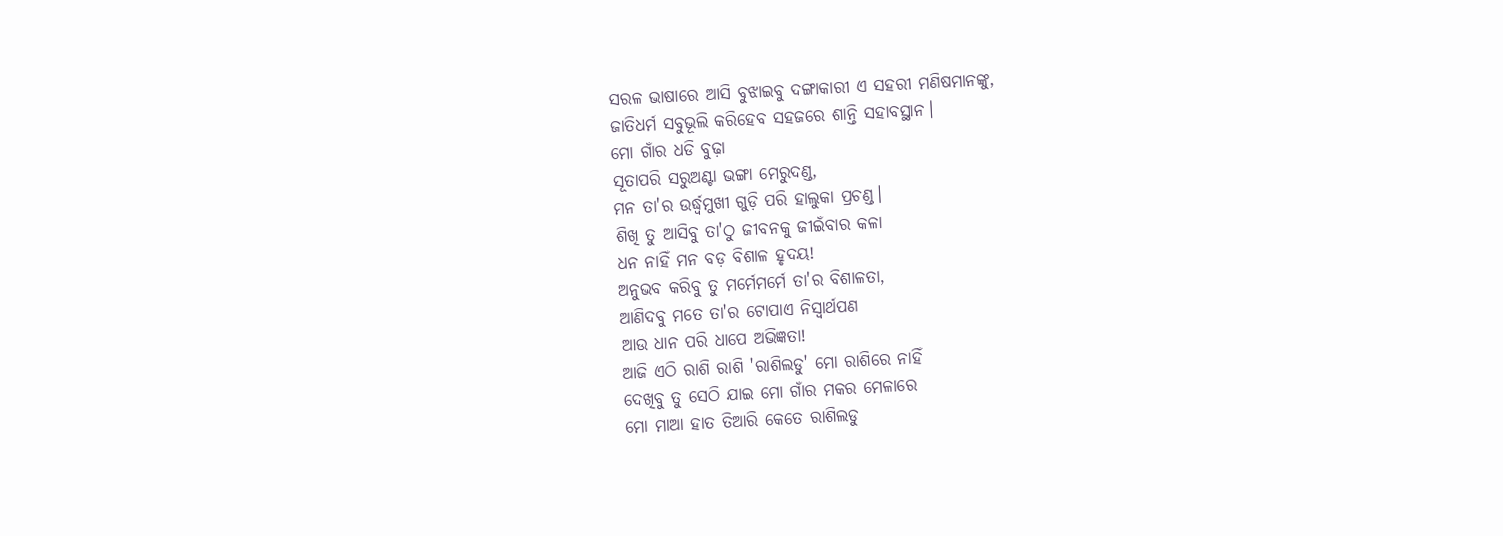ସରଳ ଭାଷାରେ ଆସି ବୁଝାଇବୁ ଦଙ୍ଗାକାରୀ ଏ ସହରୀ ମଣିଷମାନଙ୍କୁ,
ଜାତିଧର୍ମ ସବୁଭୂଲି କରିହେବ ସହଜରେ ଶାନ୍ତି ସହାବସ୍ଥାନ।
ମୋ ଗାଁର ଧଡି ବୁଢ଼ା
ସୂତାପରି ସରୁଅଣ୍ଟା ଭଙ୍ଗା ମେରୁଦଣ୍ଡ,
ମନ ତା'ର ଉର୍ଦ୍ଧ୍ବମୁଖୀ ଗୁଡ଼ି ପରି ହାଲୁକା ପ୍ରଚଣ୍ଡ।
ଶିଖି ତୁ ଆସିବୁ ତା'ଠୁ ଜୀବନକୁ ଜୀଇଁବାର କଳା
ଧନ ନାହିଁ ମନ ବଡ଼ ବିଶାଳ ହୃଦୟ!
ଅନୁଭବ କରିବୁ ତୁ ମର୍ମେମର୍ମେ ତା'ର ବିଶାଳତା,
ଆଣିଦବୁ ମତେ ତା'ର ଟୋପାଏ ନିସ୍ଵାର୍ଥପଣ
ଆଉ ଧାନ ପରି ଧାପେ ଅଭିଜ୍ଞତା!
ଆଜି ଏଠି ରାଶି ରାଶି 'ରାଶିଲଡୁ' ମୋ ରାଶିରେ ନାହିଁ
ଦେଖିବୁ ତୁ ସେଠି ଯାଇ ମୋ ଗାଁର ମକର ମେଳାରେ
ମୋ ମାଆ ହାତ ତିଆରି କେତେ ରାଶିଲଡୁ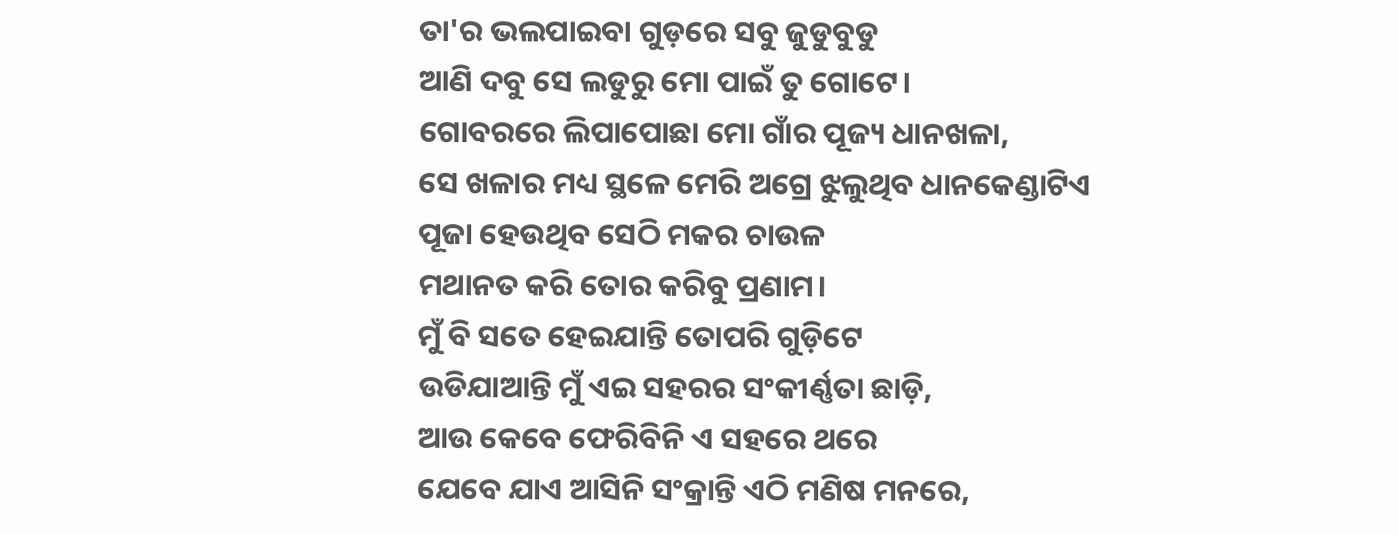ତା'ର ଭଲପାଇବା ଗୁଡ଼ରେ ସବୁ ଜୁଡୁବୁଡୁ
ଆଣି ଦବୁ ସେ ଲଡୁରୁ ମୋ ପାଇଁ ତୁ ଗୋଟେ।
ଗୋବରରେ ଲିପାପୋଛା ମୋ ଗାଁର ପୂଜ୍ୟ ଧାନଖଳା,
ସେ ଖଳାର ମଧ୍ୟ ସ୍ଥଳେ ମେରି ଅଗ୍ରେ ଝୁଲୁଥିବ ଧାନକେଣ୍ଡାଟିଏ
ପୂଜା ହେଉଥିବ ସେଠି ମକର ଚାଉଳ
ମଥାନତ କରି ତୋର କରିବୁ ପ୍ରଣାମ।
ମୁଁ ବି ସତେ ହେଇଯାନ୍ତି ତୋପରି ଗୁଡ଼ିଟେ
ଉଡିଯାଆନ୍ତି ମୁଁ ଏଇ ସହରର ସଂକୀର୍ଣ୍ଣତା ଛାଡ଼ି,
ଆଉ କେବେ ଫେରିବିନି ଏ ସହରେ ଥରେ
ଯେବେ ଯାଏ ଆସିନି ସଂକ୍ରାନ୍ତି ଏଠି ମଣିଷ ମନରେ,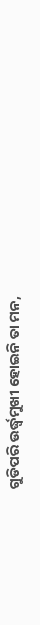ଗୁଡିପରି ଉର୍ଦ୍ଧ୍ବମୁଖୀ ହୋଇନି ତା ମନ,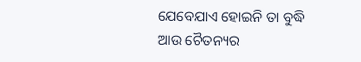ଯେବେଯାଏ ହୋଇନି ତା ବୁଦ୍ଧି ଆଉ ଚୈତନ୍ୟର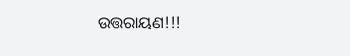ଉତ୍ତରାୟଣ!!!